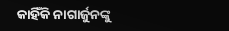କାହିଁକି ନାଗାର୍ଜୁନଙ୍କୁ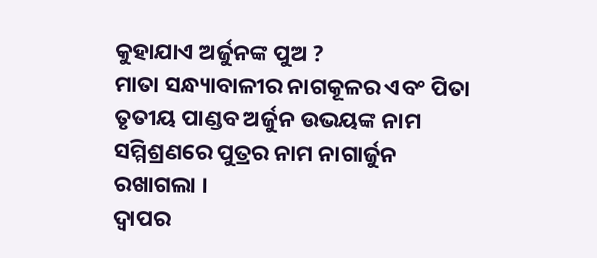କୁହାଯାଏ ଅର୍ଜୁନଙ୍କ ପୁଅ ?
ମାତା ସନ୍ଧ୍ୟାବାଳୀର ନାଗକୂଳର ଏବଂ ପିତା ତୃତୀୟ ପାଣ୍ଡବ ଅର୍ଜୁନ ଉଭୟଙ୍କ ନାମ ସମ୍ମିଶ୍ରଣରେ ପୁତ୍ରର ନାମ ନାଗାର୍ଜୁନ ରଖାଗଲା ।
ଦ୍ୱାପର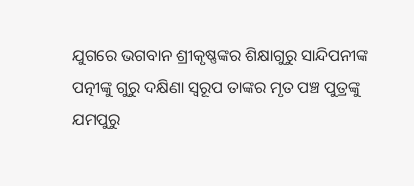ଯୁଗରେ ଭଗବାନ ଶ୍ରୀକୃଷ୍ଣଙ୍କର ଶିକ୍ଷାଗୁରୁ ସାନ୍ଦିପନୀଙ୍କ ପତ୍ନୀଙ୍କୁ ଗୁରୁ ଦକ୍ଷିଣା ସ୍ୱରୂପ ତାଙ୍କର ମୃତ ପଞ୍ଚ ପୁତ୍ରଙ୍କୁ ଯମପୁରୁ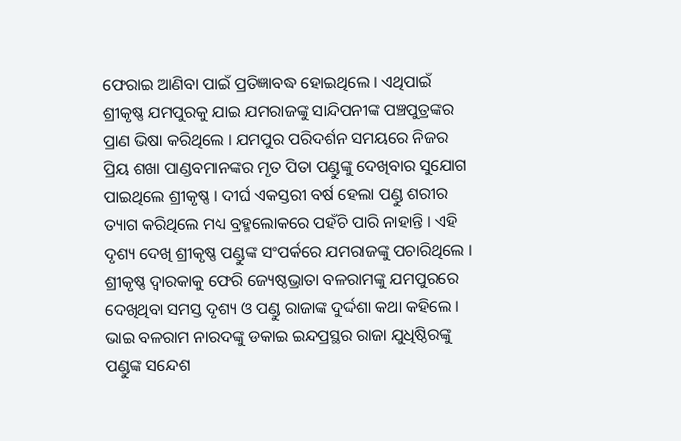ଫେରାଇ ଆଣିବା ପାଇଁ ପ୍ରତିଜ୍ଞାବଦ୍ଧ ହୋଇଥିଲେ । ଏଥିପାଇଁ ଶ୍ରୀକୃଷ୍ଣ ଯମପୁରକୁ ଯାଇ ଯମରାଜଙ୍କୁ ସାନ୍ଦିପନୀଙ୍କ ପଞ୍ଚପୁତ୍ରଙ୍କର ପ୍ରାଣ ଭିଷା କରିଥିଲେ । ଯମପୁର ପରିଦର୍ଶନ ସମୟରେ ନିଜର ପ୍ରିୟ ଶଖା ପାଣ୍ଡବମାନଙ୍କର ମୃତ ପିତା ପଣ୍ଡୁଙ୍କୁ ଦେଖିବାର ସୁଯୋଗ ପାଇଥିଲେ ଶ୍ରୀକୃଷ୍ଣ । ଦୀର୍ଘ ଏକସ୍ତରୀ ବର୍ଷ ହେଲା ପଣ୍ଡୁ ଶରୀର ତ୍ୟାଗ କରିଥିଲେ ମଧ୍ୟ ବ୍ରହ୍ମଲୋକରେ ପହଁଚି ପାରି ନାହାନ୍ତି । ଏହି ଦୃଶ୍ୟ ଦେଖି ଶ୍ରୀକୃଷ୍ଣ ପଣ୍ଡୁଙ୍କ ସଂପର୍କରେ ଯମରାଜଙ୍କୁ ପଚାରିଥିଲେ ।
ଶ୍ରୀକୃଷ୍ଣ ଦ୍ୱାରକାକୁ ଫେରି ଜ୍ୟେଷ୍ଠଭ୍ରାତା ବଳରାମଙ୍କୁ ଯମପୁରରେ ଦେଖିଥିବା ସମସ୍ତ ଦୃଶ୍ୟ ଓ ପଣ୍ଡୁ ରାଜାଙ୍କ ଦୁର୍ଦ୍ଦଶା କଥା କହିଲେ । ଭାଇ ବଳରାମ ନାରଦଙ୍କୁ ଡକାଇ ଇନ୍ଦପ୍ରସ୍ଥର ରାଜା ଯୁଧିଷ୍ଠିରଙ୍କୁ ପଣ୍ଡୁଙ୍କ ସନ୍ଦେଶ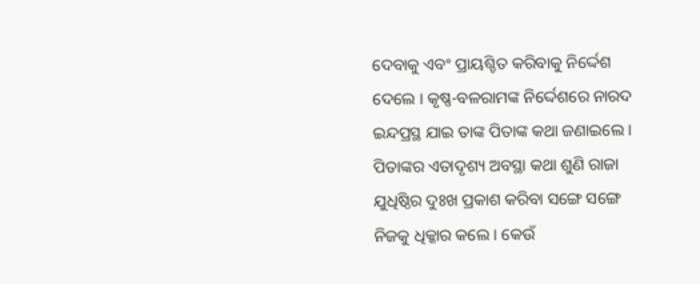ଦେବାକୁ ଏବଂ ପ୍ରାୟଶ୍ଚିତ କରିବାକୁ ନିର୍ଦ୍ଦେଶ ଦେଲେ । କୃଷ୍ଣ-ବଳରାମଙ୍କ ନିର୍ଦ୍ଦେଶରେ ନାରଦ ଇନ୍ଦପ୍ରସ୍ଥ ଯାଇ ତାଙ୍କ ପିତାଙ୍କ କଥା ଜଣାଇଲେ । ପିତାଙ୍କର ଏତାଦୃଶ୍ୟ ଅବସ୍ଥା କଥା ଶୁଣି ରାଜା ଯୁଧିଷ୍ଠିର ଦୁଃଖ ପ୍ରକାଶ କରିବା ସଙ୍ଗେ ସଙ୍ଗେ ନିଜକୁ ଧିକ୍କାର କଲେ । କେଉଁ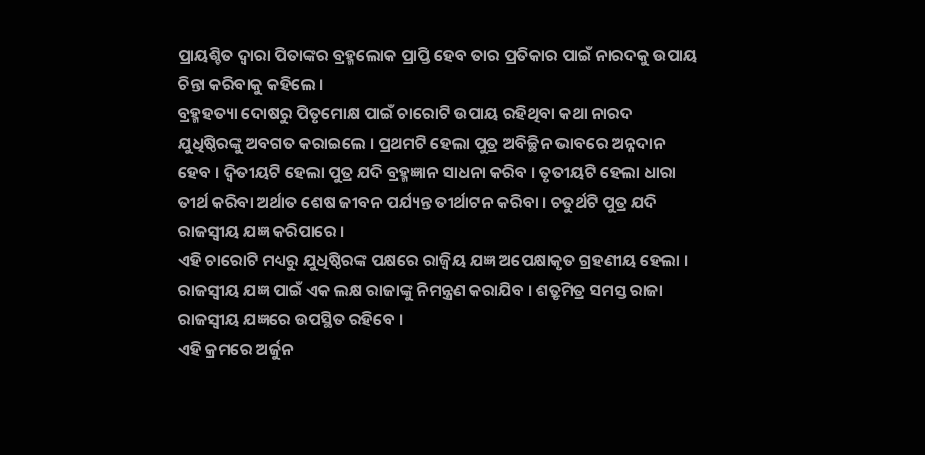ପ୍ରାୟଶ୍ଚିତ ଦ୍ୱାରା ପିତାଙ୍କର ବ୍ରହ୍ମଲୋକ ପ୍ରାପ୍ତି ହେବ ତାର ପ୍ରତିକାର ପାଇଁ ନାରଦକୁ ଉପାୟ ଚିନ୍ତା କରିବାକୁ କହିଲେ ।
ବ୍ରହ୍ମହତ୍ୟା ଦୋଷରୁ ପିତୃମୋକ୍ଷ ପାଇଁ ଚାରୋଟି ଉପାୟ ରହିଥିବା କଥା ନାରଦ ଯୁଧିଷ୍ଠିରଙ୍କୁ ଅବଗତ କରାଇଲେ । ପ୍ରଥମଟି ହେଲା ପୁତ୍ର ଅବିଚ୍ଛିନ ଭାବରେ ଅନ୍ନଦାନ ହେବ । ଦ୍ୱିତୀୟଟି ହେଲା ପୁତ୍ର ଯଦି ବ୍ରହ୍ମଜ୍ଞାନ ସାଧନା କରିବ । ତୃତୀୟଟି ହେଲା ଧାରା ତୀର୍ଥ କରିବା ଅର୍ଥାତ ଶେଷ ଜୀବନ ପର୍ଯ୍ୟନ୍ତ ତୀର୍ଥାଟନ କରିବା । ଚତୁର୍ଥଟି ପୁତ୍ର ଯଦି ରାଜସ୍ୱୀୟ ଯଜ୍ଞ କରିପାରେ ।
ଏହି ଚାରୋଟି ମଧ୍ୟରୁ ଯୁଧିଷ୍ଠିରଙ୍କ ପକ୍ଷରେ ରାଜ୍ୱିୟ ଯଜ୍ଞ ଅପେକ୍ଷାକୃତ ଗ୍ରହଣୀୟ ହେଲା । ରାଜସ୍ୱୀୟ ଯଜ୍ଞ ପାଇଁ ଏକ ଲକ୍ଷ ରାଜାଙ୍କୁ ନିମନ୍ତ୍ରଣ କରାଯିବ । ଶତ୍ରୃମିତ୍ର ସମସ୍ତ ରାଜା ରାଜସ୍ୱୀୟ ଯଜ୍ଞରେ ଉପସ୍ଥିତ ରହିବେ ।
ଏହି କ୍ରମରେ ଅର୍ଜୁନ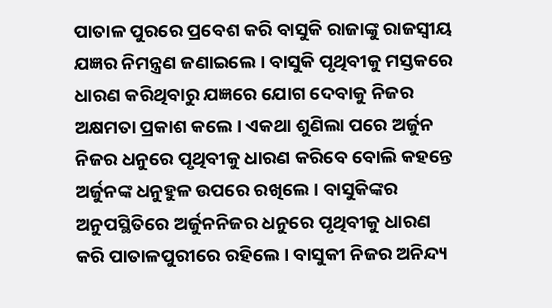ପାତାଳ ପୁରରେ ପ୍ରବେଶ କରି ବାସୁକି ରାଜାଙ୍କୁ ରାଜସ୍ୱୀୟ ଯଜ୍ଞର ନିମନ୍ତ୍ରଣ ଜଣାଇଲେ । ବାସୁକି ପୃଥିବୀକୁ ମସ୍ତକରେ ଧାରଣ କରିଥିବାରୁ ଯଜ୍ଞରେ ଯୋଗ ଦେବାକୁ ନିଜର ଅକ୍ଷମତା ପ୍ରକାଶ କଲେ । ଏକଥା ଶୁଣିଲା ପରେ ଅର୍ଜୁନ ନିଜର ଧନୁରେ ପୃଥିବୀକୁ ଧାରଣ କରିବେ ବୋଲି କହନ୍ତେ ଅର୍ଜୁନଙ୍କ ଧନୁହୁଳ ଉପରେ ରଖିଲେ । ବାସୁକିଙ୍କର ଅନୁପସ୍ଥିତିରେ ଅର୍ଜୁନନିଜର ଧନୁରେ ପୃଥିବୀକୁ ଧାରଣ କରି ପାତାଳପୁରୀରେ ରହିଲେ । ବାସୁକୀ ନିଜର ଅନିନ୍ଦ୍ୟ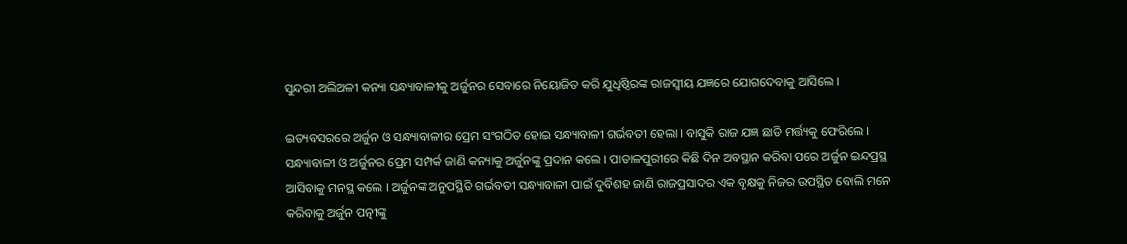ସୁନ୍ଦରୀ ଅଲିଅଳୀ କନ୍ୟା ସନ୍ଧ୍ୟାବାଳୀକୁ ଅର୍ଜୁନର ସେବାରେ ନିୟୋଜିତ କରି ଯୁଧିଷ୍ଠିରଙ୍କ ରାଜସ୍ୱୀୟ ଯଜ୍ଞରେ ଯୋଗଦେବାକୁ ଆସିଲେ ।

ଇତ୍ୟବସରରେ ଅର୍ଜୁନ ଓ ସନ୍ଧ୍ୟାବାଳୀର ପ୍ରେମ ସଂଗଠିତ ହୋଇ ସନ୍ଧ୍ୟାବାଳୀ ଗର୍ଭବତୀ ହେଲା । ବାସୁକି ରାଜ ଯଜ୍ଞ ଛାଡି ମର୍ତ୍ତ୍ୟକୁ ଫେରିଲେ । ସନ୍ଧ୍ୟାବାଳୀ ଓ ଅର୍ଜୁନର ପ୍ରେମ ସମ୍ପର୍କ ଜାଣି କନ୍ୟାକୁ ଅର୍ଜୁନଙ୍କୁ ପ୍ରଦାନ କଲେ । ପାତାଳପୁରୀରେ କିଛି ଦିନ ଅବସ୍ଥାନ କରିବା ପରେ ଅର୍ଜୁନ ଇନ୍ଦପ୍ରସ୍ଥ ଆସିବାକୁ ମନସ୍ଥ କଲେ । ଅର୍ଜୁନଙ୍କ ଅନୁପସ୍ଥିତି ଗର୍ଭବତୀ ସନ୍ଧ୍ୟାବାଳୀ ପାଇଁ ଦୁର୍ବିଶହ ଜାଣି ରାଜପ୍ରସାଦର ଏକ ବୃକ୍ଷକୁ ନିଜର ଉପସ୍ଥିତ ବୋଲି ମନେ କରିବାକୁ ଅର୍ଜୁନ ପତ୍ନୀଙ୍କୁ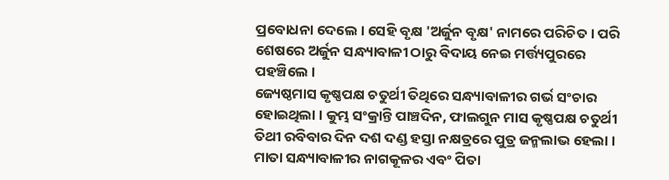ପ୍ରବୋଧନା ଦେଲେ । ସେହି ବୃକ୍ଷ 'ଅର୍ଜୁନ ବୃକ୍ଷ' ନାମରେ ପରିଚିତ । ପରି ଶେଷରେ ଅର୍ଜୁନ ସନ୍ଧ୍ୟାବାଳୀ ଠାରୁ ବିଦାୟ ନେଇ ମର୍ତ୍ତ୍ୟପୁରରେ ପହଞ୍ଚିଲେ ।
ଜ୍ୟେଷ୍ଠମାସ କୃଷ୍ଣପକ୍ଷ ଚତୁର୍ଥୀ ତିଥିରେ ସନ୍ଧ୍ୟାବାଳୀର ଗର୍ଭ ସଂଚାର ହୋଇଥିଲା । କୁମ୍ଭ ସଂକ୍ରାନ୍ତି ପାଞ୍ଚଦିନ, ଫାଲଗୁନ ମାସ କୃଷ୍ଣପକ୍ଷ ଚତୁର୍ଥୀ ତିଥୀ ରବିବାର ଦିନ ଦଶ ଦଣ୍ଡ ହସ୍ତା ନକ୍ଷତ୍ରରେ ପୁତ୍ର ଜନ୍ମଲାଭ ହେଲା । ମାତା ସନ୍ଧ୍ୟାବାଳୀର ନାଗକୂଳର ଏବଂ ପିତା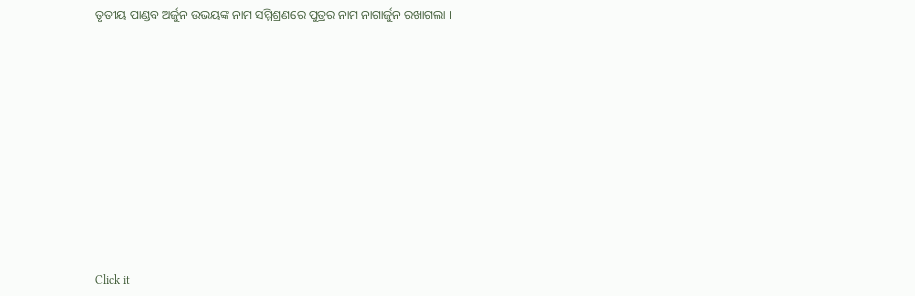ତୃତୀୟ ପାଣ୍ଡବ ଅର୍ଜୁନ ଉଭୟଙ୍କ ନାମ ସମ୍ମିଶ୍ରଣରେ ପୁତ୍ରର ନାମ ନାଗାର୍ଜୁନ ରଖାଗଲା ।












Click it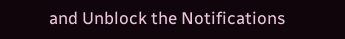and Unblock the Notifications